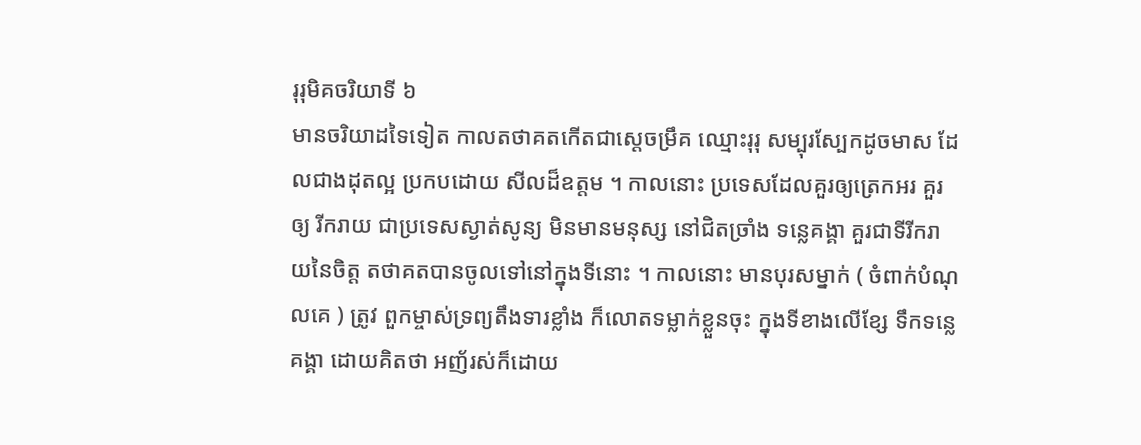រុរុមិគចរិយាទី ៦
មានចរិយាដទៃទៀត កាលតថាគតកើតជាស្តេចម្រឹគ ឈ្មោះរុរុ សម្បុរស្បែកដូចមាស ដែលជាងដុតល្អ ប្រកបដោយ សីលដ៏ឧត្តម ។ កាលនោះ ប្រទេសដែលគួរឲ្យត្រេកអរ គួរឲ្យ រីករាយ ជាប្រទេសស្ងាត់សូន្យ មិនមានមនុស្ស នៅជិតច្រាំង ទន្លេគង្គា គួរជាទីរីករាយនៃចិត្ត តថាគតបានចូលទៅនៅក្នុងទីនោះ ។ កាលនោះ មានបុរសម្នាក់ ( ចំពាក់បំណុលគេ ) ត្រូវ ពួកម្ចាស់ទ្រព្យតឹងទារខ្លាំង ក៏លោតទម្លាក់ខ្លួនចុះ ក្នុងទីខាងលើខ្សែ ទឹកទន្លេគង្គា ដោយគិតថា អញ័រស់ក៏ដោយ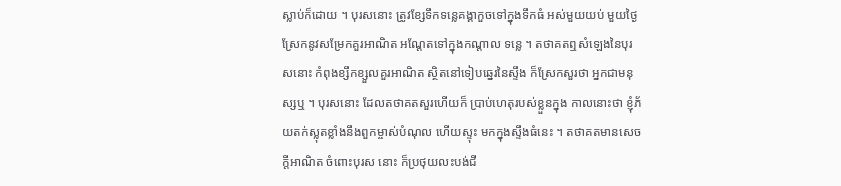ស្លាប់ក៏ដោយ ។ បុរសនោះ ត្រូវខ្សែទឹកទន្លេគង្គាកួចទៅក្នុងទឹកធំ អស់មួយយប់ មួយថ្ងៃ ស្រែកនូវសម្រែកគួរអាណិត អណ្តែតទៅក្នុងកណ្តាល ទន្លេ ។ តថាគតឮសំឡេងនៃបុរសនោះ កំពុងខ្សឹកខ្សួលគួរអាណិត ស្ថិតនៅទៀបឆ្នេរនៃស្ទឹង ក៏ស្រែកសួរថា អ្នកជាមនុស្សឬ ។ បុរសនោះ ដែលតថាគតសួរហើយក៏ ប្រាប់ហេតុរបស់ខ្លួនក្នុង កាលនោះថា ខ្ញុំភ័យតក់ស្លុតខ្លាំងនឹងពួកម្ចាស់បំណុល ហើយស្ទុះ មកក្នុងស្ទឹងធំនេះ ។ តថាគតមានសេចក្តីអាណិត ចំពោះបុរស នោះ ក៏ប្រថុយលះបង់ជី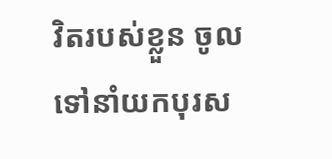វិតរបស់ខ្លួន ចូលទៅនាំយកបុរស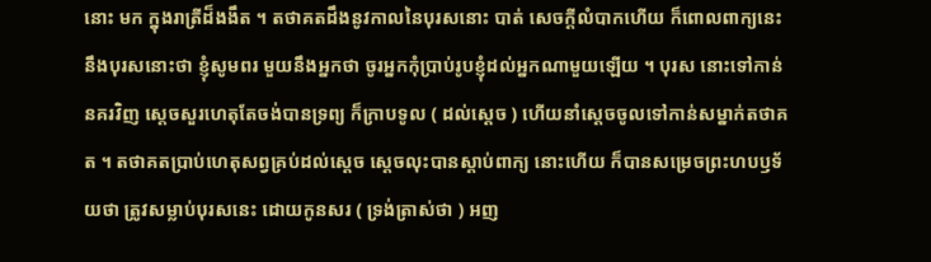នោះ មក ក្នុងរាត្រីដ៏ងងឹត ។ តថាគតដឹងនូវកាលនៃបុរសនោះ បាត់ សេចក្តីលំបាកហើយ ក៏ពោលពាក្យនេះនឹងបុរសនោះថា ខ្ញុំសូមពរ មួយនឹងអ្នកថា ចូរអ្នកកុំប្រាប់រូបខ្ញុំដល់អ្នកណាមួយឡើយ ។ បុរស នោះទៅកាន់នគរវិញ ស្តេចសួរហេតុតែចង់បានទ្រព្យ ក៏ក្រាបទូល ( ដល់ស្តេច ) ហើយនាំស្តេចចូលទៅកាន់សម្នាក់តថាគត ។ តថាគតប្រាប់ហេតុសព្វគ្រប់ដល់ស្តេច ស្តេចលុះបានស្តាប់ពាក្យ នោះហើយ ក៏បានសម្រេចព្រះហបឫទ័យថា ត្រូវសម្លាប់បុរសនេះ ដោយកូនសរ ( ទ្រង់ត្រាស់ថា ) អញ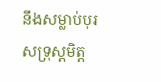នឹងសម្លាប់បុរសទ្រុស្តមិត្ត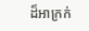ដ៏អាក្រក់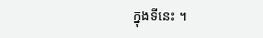ក្នុងទីនេះ ។